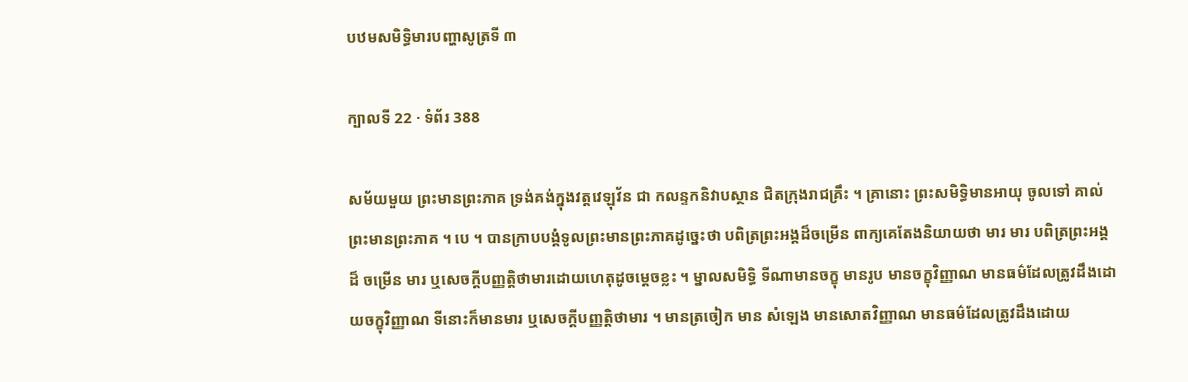បឋមសមិទ្ធិមារបញ្ហាសូត្រទី ៣

ក្បាលទី 22 · ទំព័រ 388

សម័យមួយ ព្រះមានព្រះភាគ ទ្រង់គង់ក្នុងវត្តវេឡុវ័ន ជា កលន្ទកនិវាបស្ថាន ជិតក្រុងរាជគ្រឹះ ។ គ្រានោះ ព្រះសមិទ្ធិមានអាយុ ចូលទៅ គាល់ព្រះមានព្រះភាគ ។ បេ ។ បានក្រាបបង្គំទូលព្រះមានព្រះភាគដូច្នេះថា បពិត្រព្រះអង្គដ៏ចម្រើន ពាក្យគេតែងនិយាយថា មារ មារ បពិត្រព្រះអង្គដ៏ ចម្រើន មារ ឬសេចក្តីបញ្ញត្តិថាមារដោយហេតុដូចម្តេចខ្លះ ។ ម្នាលសមិទ្ធិ ទីណាមានចក្ខុ មានរូប មានចក្ខុវិញ្ញាណ មានធម៌ដែលត្រូវដឹងដោយចក្ខុវិញ្ញាណ ទីនោះក៏មានមារ ឬសេចក្តីបញ្ញត្តិថាមារ ។ មានត្រចៀក មាន សំឡេង មានសោតវិញ្ញាណ មានធម៌ដែលត្រូវដឹងដោយ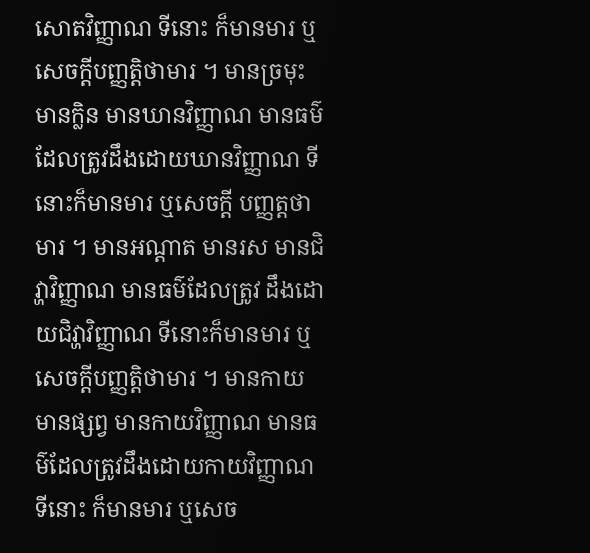សោតវិញ្ញាណ ទីនោះ ក៏មានមារ ឬសេចក្តីបញ្ញត្តិថាមារ ។ មានច្រមុះ មានក្លិន មានឃានវិញ្ញាណ មានធម៌ដែលត្រូវដឹងដោយឃានវិញ្ញាណ ទីនោះក៏មានមារ ឬសេចក្តី បញ្ញត្តថាមារ ។ មានអណ្តាត មានរស មានជិវ្ហាវិញ្ញាណ មានធម៌ដែលត្រូវ ដឹងដោយជិវ្ហាវិញ្ញាណ ទីនោះក៏មានមារ ឬសេចក្តីបញ្ញត្តិថាមារ ។ មានកាយ មានផ្សព្វ មានកាយវិញ្ញាណ មានធម៌ដែលត្រូវដឹងដោយកាយវិញ្ញាណ ទីនោះ ក៏មានមារ ឬសេច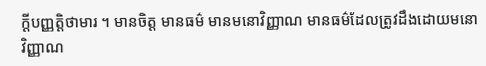ក្តីបញ្ញត្តិថាមារ ។ មានចិត្ត មានធម៌ មានមនោវិញ្ញាណ មានធម៌ដែលត្រូវដឹងដោយមនោវិញ្ញាណ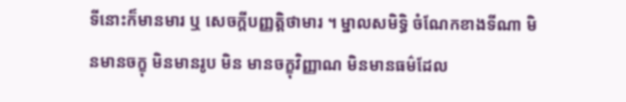ទីនោះក៏មានមារ ឬ សេចក្តីបញ្ញត្តិថាមារ ។ ម្នាលសមិទ្ធិ ចំណែកខាងទីណា មិនមានចក្ខុ មិនមានរូប មិន មានចក្ខុវិញ្ញាណ មិនមានធម៌ដែល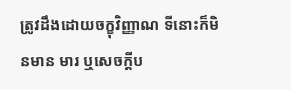ត្រូវដឹងដោយចក្ខុវិញ្ញាណ ទីនោះក៏មិនមាន មារ ឬសេចក្តីប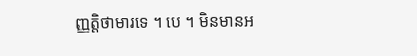ញ្ញត្តិថាមារទេ ។ បេ ។ មិនមានអ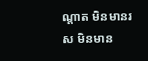ណ្តាត មិនមានរស មិនមាន